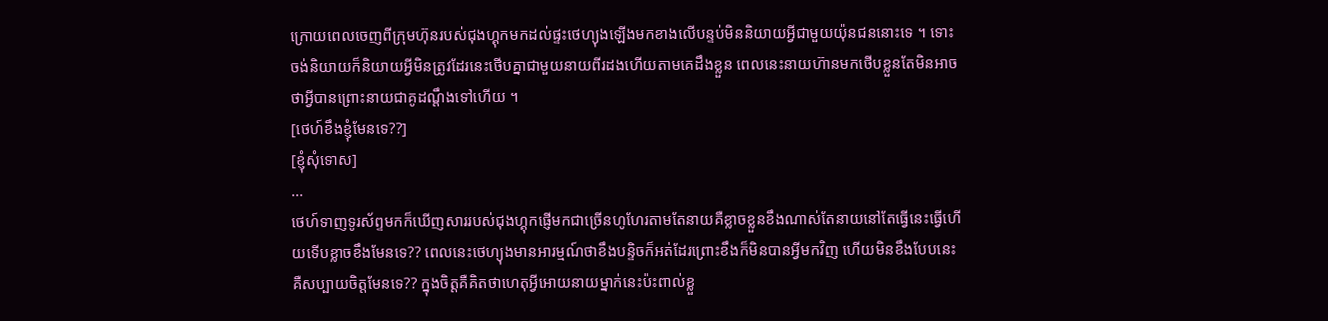ក្រោយពេលចេញពីក្រុមហ៊ុនរបស់ជុងហ្គុកមកដល់ផ្ទះថេហ្យុងឡើងមកខាងលើបន្ទប់មិននិយាយអ្វីជាមួយយ៉ុនជននោះទេ ។ ទោះចង់និយាយក៏និយាយអ្វីមិនត្រូវដែរនេះថើបគ្នាជាមួយនាយពីរដងហើយតាមគេដឹងខ្លួន ពេលនេះនាយហ៊ានមកថើបខ្លួនតែមិនអាចថាអ្វីបានព្រោះនាយជាគូដណ្តឹងទៅហើយ ។
[ថេហ៍ខឹងខ្ញុំមែនទេ??]
[ខ្ញុំសុំទោស]
...
ថេហ៍ទាញទូរស័ព្ទមកក៏ឃើញសាររបស់ជុងហ្គុកផ្ញើមកជាច្រើនហូហែរតាមតែនាយគឺខ្លាចខ្លួនខឹងណាស់តែនាយនៅតែធ្វើនេះធ្វើហើយទើបខ្លាចខឹងមែនទេ?? ពេលនេះថេហ្យុងមានអារម្មណ៍ថាខឹងបន្ទិចក៏អត់ដែរព្រោះខឹងក៏មិនបានអ្វីមកវិញ ហើយមិនខឹងបែបនេះគឺសប្បាយចិត្តមែនទេ?? ក្នុងចិត្តគឺគិតថាហេតុអ្វីអោយនាយម្នាក់នេះប៉ះពាល់ខ្លួ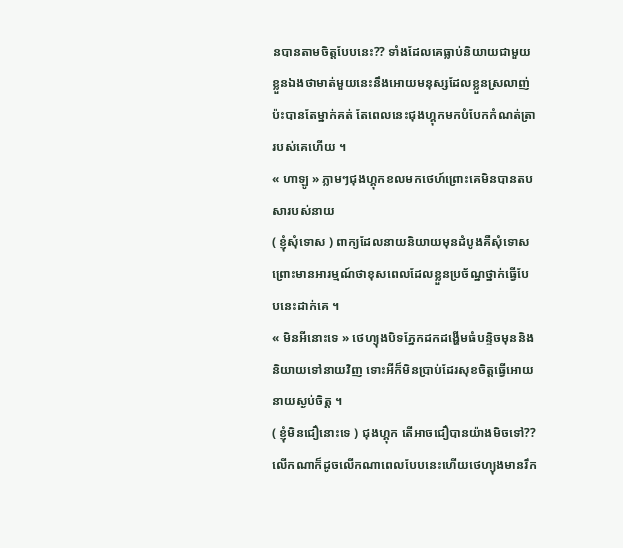នបានតាមចិត្តបែបនេះ?? ទាំងដែលគេធ្លាប់និយាយជាមួយខ្លួនឯងថាមាត់មួយនេះនឹងអោយមនុស្សដែលខ្លួនស្រលាញ់ប៉ះបានតែម្នាក់គត់ តែពេលនេះជុងហ្គុកមកបំបែកកំណត់ត្រារបស់គេហើយ ។
« ហាឡូ » ភ្លាមៗជុងហ្គុកខលមកថេហ៍ព្រោះគេមិនបានតបសារបស់នាយ
( ខ្ញុំសុំទោស ) ពាក្យដែលនាយនិយាយមុនដំបូងគឺសុំទោសព្រោះមានអារម្មណ៍ថាខុសពេលដែលខ្លួនប្រច័ណ្នថ្នាក់ធ្វើបែបនេះដាក់គេ ។
« មិនអីនោះទេ » ថេហ្យុងបិទភ្នែកដកដង្ហើមធំបន្ទិចមុននិងនិយាយទៅនាយវិញ ទោះអីក៏មិនប្រាប់ដែរសុខចិត្តធ្វើអោយនាយស្ងប់ចិត្ត ។
( ខ្ញុំមិនជឿនោះទេ ) ជុងហ្គុក តើអាចជឿបានយ៉ាងមិចទៅ?? លើកណាក៏ដូចលើកណាពេលបែបនេះហើយថេហ្យុងមានរឹក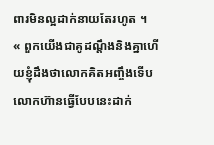ពារមិនល្អដាក់នាយតែរហូត ។
« ពួកយើងជាគូដណ្តឹងនិងគ្នាហើយខ្ញុំដឹងថាលោកគិតអញ្ចឹងទើបលោកហ៊ានធ្វើបែបនេះដាក់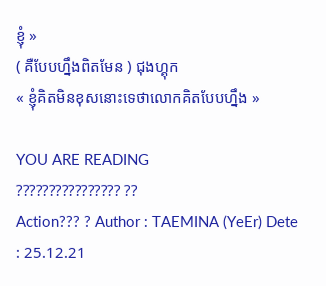ខ្ញុំ »
( គឺបែបហ្នឹងពិតមែន ) ជុងហ្គុក
« ខ្ញុំគិតមិនខុសនោះទេថាលោកគិតបែបហ្នឹង »

YOU ARE READING
???????????????? ??
Action??? ? Author : TAEMINA (YeEr) Dete : 25.12.21